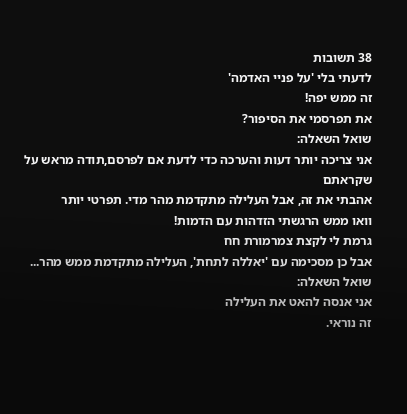38 תשובות
לדעתי בלי 'על פניי האדמה'
זה ממש יפה!
את תפרסמי את הסיפור?
שואל השאלה:
אני צריכה יותר דעות והערכה כדי לדעת אם לפרסם,תודה מראש על שקראתם
אהבתי את זה, אבל העלילה מתקדמת מהר מדי. תפרטי יותר
וואו ממש הרגשתי הזדהות עם הדמות!
גרמת לי לקצת צמרמורת חח
אבל כן מסכימה עם 'יאללה לתחת', העלילה מתקדמת ממש מהר...
שואל השאלה:
אני אנסה להאט את העלילה
זה נוראי.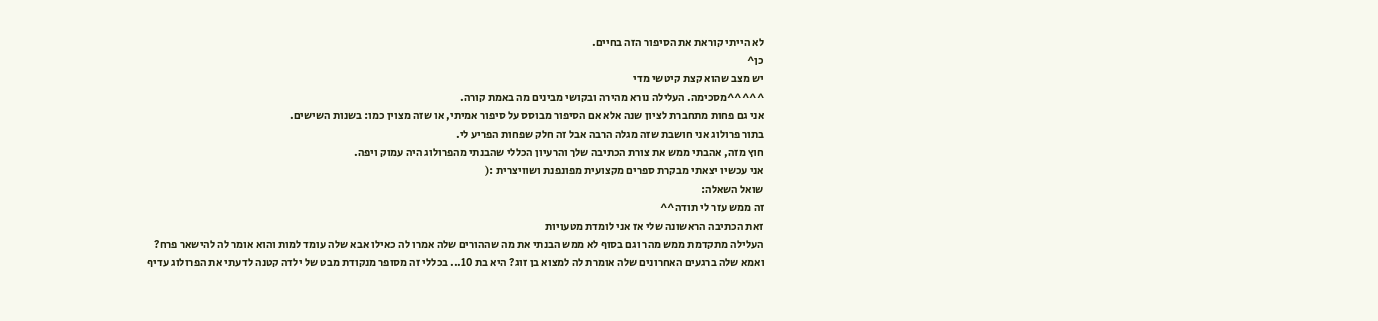לא הייתי קוראת את הסיפור הזה בחיים.
כן^
יש מצב שהוא קצת קיטשי מדי
^^^^^מסכימה. העלילה נורא מהירה ובקושי מבינים מה באמת קורה.
אני גם פחות מתחברת לציון שנה אלא אם הסיפור מבוסס על סיפור אמיתי, או שזה מצוין כמו: בשנות השישים.
בתור פרולוג אני חושבת שזה מגלה הרבה אבל זה חלק שפחות הפריע לי.
חוץ מזה, אהבתי ממש את צורת הכתיבה שלך והרעיון הכללי שהבנתי מהפרולוג היה עמוק ויפה.
אני עכשיו יצאתי מבקרת ספרים מקצועית מפונפנת ושוויצרית :(
שואל השאלה:
זה ממש עזר לי תודה^^
זאת הכתיבה הראשונה שלי אז אני לומדת מטעויות
העלילה מתקדמת ממש מהר וגם בסוף לא ממש הבנתי את מה שההורים שלה אמרו לה כאילו אבא שלה עומד למות והוא אומר לה להישאר פרח? ואמא שלה ברגעים האחרונים שלה אומרת לה למצוא בן זוג? היא בת 10... בכללי זה מסופר מנקודת מבט של ילדה קטנה לדעתי את הפרולוג עדיף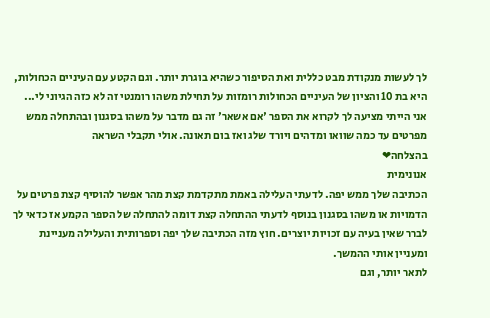לך לעשות מנקודת מבט כללית ואת הסיפור כשהיא בוגרת יותר. וגם הקטע עם העיניים הכחולות, היא בת 10 והציון של העיניים הכחולות רומזות על תחילת משהו רומנטי זה לא כזה הגיוני לי...
אני הייתי מציעה לך לקרוא את הספר 'אם אשאר' זה גם מדבר על משהו בסגנון ובהתחלה ממש מפרטים עד כמה שוואו ומדהים ויורד שלג ואז בום תאונה. אולי תקבלי השראה
בהצלחה❤
אנונימית
הכתיבה שלך ממש יפה. לדעתי העלילה באמת מתקדמת קצת מהר אפשר להוסיף קצת פרטים על הדמויות או משהו בסגנון בנוסף לדעתי ההתחלה קצת דומה להתחלה של הספר הקמע אז כדאי לך לברר שאין בעיה עם זכויות יוצרים. חוץ מזה הכתיבה שלך יפה וספרותית והעלילה מעניינת ומעניין אותי ההמשך.
לתאר יותר, וגם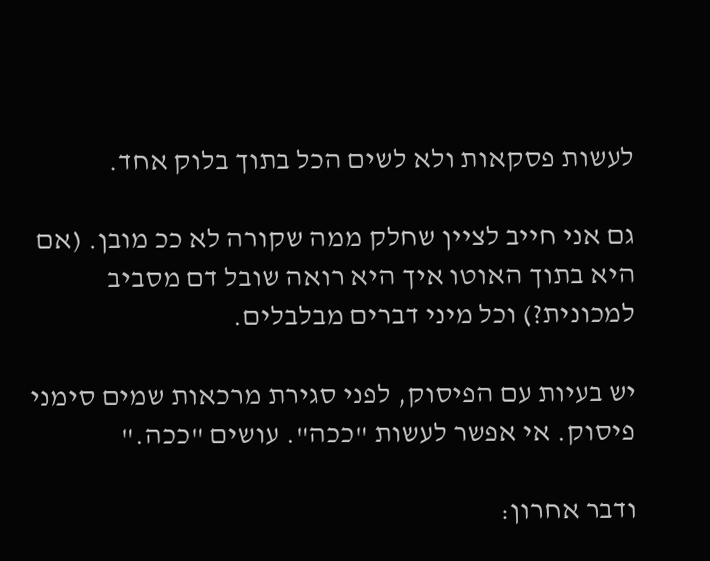לעשות פסקאות ולא לשים הכל בתוך בלוק אחד.

גם אני חייב לציין שחלק ממה שקורה לא ככ מובן. (אם היא בתוך האוטו איך היא רואה שובל דם מסביב למכונית?) וכל מיני דברים מבלבלים.

יש בעיות עם הפיסוק, לפני סגירת מרכאות שמים סימני פיסוק. אי אפשר לעשות "ככה". עושים "ככה."

ודבר אחרון: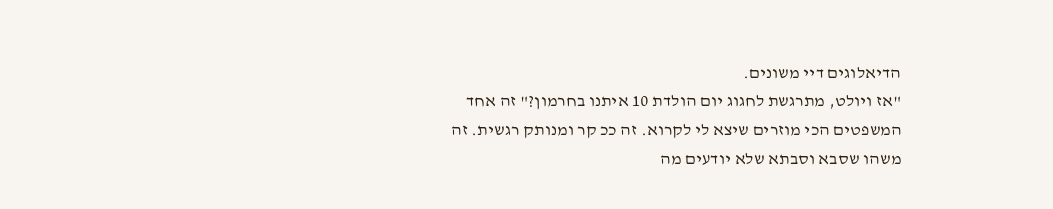הדיאלוגים דיי משונים.
"אז ויולט, מתרגשת לחגוג יום הולדת 10 איתנו בחרמון?" זה אחד המשפטים הכי מוזרים שיצא לי לקרוא. זה ככ קר ומנותק רגשית. זה משהו שסבא וסבתא שלא יודעים מה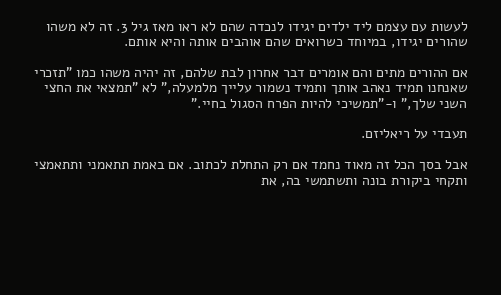לעשות עם עצמם ליד ילדים יגידו לנכדה שהם לא ראו מאז גיל 3. זה לא משהו שהורים יגידו, במיוחד כשרואים שהם אוהבים אותה והיא אותם.

אם ההורים מתים והם אומרים דבר אחרון לבת שלהם, זה יהיה משהו כמו "תזכרי שאנחנו תמיד נאהב אותך ותמיד נשמור עלייך מלמעלה," לא "תמצאי את החצי השני שלך," ו-"תמשיכי להיות הפרח הסגול בחיי."

תעבדי על ריאליזם.

אבל בסך הכל זה מאוד נחמד אם רק התחלת לכתוב. אם באמת תתאמני ותתאמצי ותקחי ביקורת בונה ותשתמשי בה, את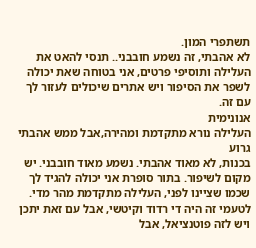תשתפרי המון.
לא אהבתי, זה נשמע חובבני.. תנסי להאט את העלילה ותוסיפי פרטים, אני בטוחה שאת יכולה לשפר את הסיפור ויש אתרים שיכולים לעזור לך עם זה.
אנונימית
העלילה נורא מתקדמת ומהירה,אבל ממש אהבתי
גרוע
בכנות, לא מאוד אהבתי. נשמע מאוד חובבני. יש מקום לשיפור. בתור סופרת אני יכולה להגיד לך שכמו שציינו לפני, העלילה מתקדמת מהר מדי. לטעמי זה היה די רדוד וקיטשי, אבל עם זאת יתכן ויש לזה פוטנציאל, אבל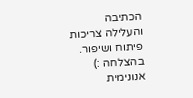הכתיבה והעלילה צריכות פיתוח ושיפור.
בהצלחה :)
אנונימית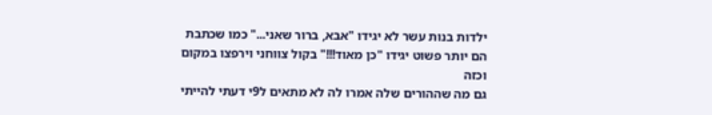ילדות בנות עשר לא יגידו "אבא, ברור שאני..." כמו שכתבת הם יותר פשוט יגידו "כן מאוד!!!" בקול צווחני וירפצו במקום וכזה
גם מה שההורים שלה אמרו לה לא מתאים ל9י דעתי להייתי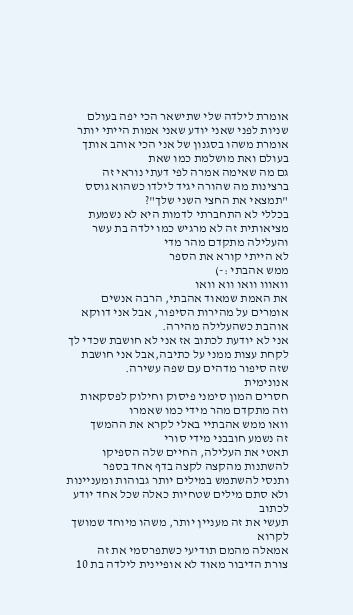אומרת לילדה שלי שתישאר הכי יפה בעולם שניות לפני שאני יודע שאני אמות הייתי יותר אומרת משהו בסגנון של אני הכי אוהב אותך בעולם ואת מושלמת כמו שאת
גם מה שאימה אמרה לפי דעתי נוראי זה ברצינות מה שהורה יגיד לילדו כשהוא גוסס "תמצאי את החצי השני שלך"?
בכללי לא התחברתי לדמות היא לא נשמעת מציאותית זה לא מרגיש כמו ילדה בת עשר והעלילה מתקדם מהר מדי
לא הייתי קורא את הספר
ממש אהבתי :-)
וואווו וואו ווא וואו
את האמת שמאוד אהבתי, הרבה אנשים אומרים על מהירות הסיפור, אבל אני דווקא אוהבת כשהעלילה מהירה.
אני לא יודעת לכתוב אז אני לא חושבת שכדי לך לקחת עצות ממני על כתיבה,אבל אני חושבת שזה סיפור מדהים עם שפה עשירה.
אנונימית
חסרים המון סימני פיסוק וחילוק לפסקאות וזה מתקדם מהר מידי כמו שאמרו
וואו ממש אהבתיי באלי לקרא את ההמשך
זה נשמע חובבני מידי סורי
תאטי את העלילה, החיים שלה הספיקו להשתנות מהקצה לקצה בדף אחד בספר
ותנסי להשתמש במילים יותר גבוהות ומעניינות ולא סתם מילים שטחיות כאלה שכל אחד יודע לכתוב
תעשי את זה מעניין יותר, משהו מיוחד שמושך לקרוא
אמאלה מהמם תודיעי כשתפרסמי את זה
צורת הדיבור מאוד לא אופיינית לילדה בת 10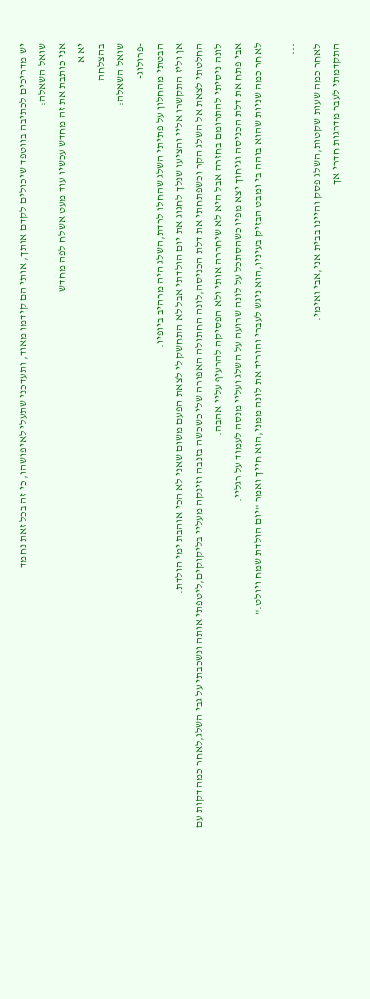יש מדריכים לכתיבה בווטפד שיכולים לקדם אותך, אותי הם קידמו מאוד, ותעדכני שתעלי לאיפושהו, כי זה בכל זאת נחמד
שואל השאלה:
אני כותבת את זה מחדש עכשיו עוד מעט אשלח לפה מחדש
יא א
בהצלחה
שואל השאלה:
-פרולוג-
הבטתי מהחלון על פתיתי השלג שהחלו לרדת,השלג היה מרהיב ביופיו.
אן וליז התקשרו אליי והציעו שנלך לחגוג את יום הולדתי אבל לא התחשק לי לצאת הפעם משום שאני לא הכי אוהבת ימי הולדת.
החלטתי לצאת אל השלג הקר וכשפתחתי את דלת הכניסה,לונה החתולה האפורה שלי כשכשה בזנבה וזינקה מעליי בליקוקים,ליטפתי אותה ונשכבתי על גבי השלג,לאחר כמה דקות עם לונה ניסיתי להתרומם בחזרה אבל היא לא שיחררה אותי ולא הפסיקה להרעיף עליי אהבה.
אבי פתח את דלת הכניסה וגיחוך יצא מפיו כשהסתכל על לונה שרועה על השלג ועליי מנסה לעמוד על רגליי.
לאחר כמה שניות שהוא בוהה בי ומבט הבזיק בעיניו,הוא ניגש לעברי והוריד את לונה ממני,הוא חייך ואמר "יום הולדת שמח ויולט."

***
לאחר כמה שעות שקטות,השלג פסק והיינו בבית אני,אבי ואימי.
התקדמתי לעבר מדרגות חדרי אך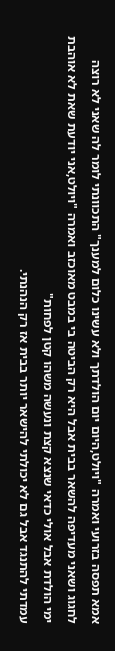אמא תפסה בזרועי ואמרה "ויולט,היום יום הולדתך ולא עשינו כלום למענך" התכוונתי לומר לה שאני לא רוצה לחגוג ושאני מעדיפה להשאר בבית אבל היא רק הביטה בי במבט מאוכזב ואמרה "ויולט,אני יודעת שאת לא אוהבת ימי הולדת אבל אולי כדאי שנצא קצת ונעשה משהו קטן לפחות"
עמדתי להתנגד אבל גם לא יכולתי להישאר יותר בבית אז רק הנהנתי.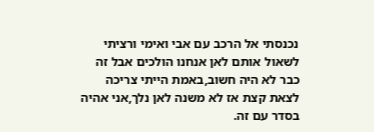נכנסתי אל הרכב עם אבי ואימי ורציתי לשאול אותם לאן אנחנו הולכים אבל זה כבר לא היה חשוב,באמת הייתי צריכה לצאת קצת אז לא משנה לאן נלך,אני אהיה בסדר עם זה.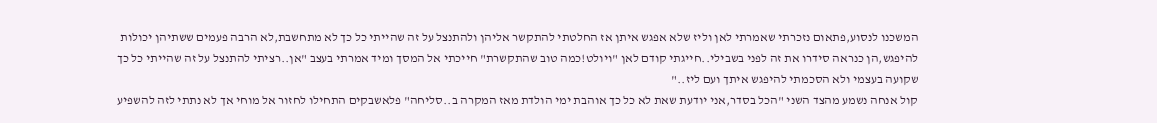המשכנו לנסוע,פתאום נזכרתי שאמרתי לאן וליז שלא אפגש איתן אז החלטתי להתקשר אליהן ולהתנצל על זה שהייתי כל כך לא מתחשבת,לא הרבה פעמים ששתיהן יכולות להיפגש,הן כנראה סידרו את זה לפני בשבילי..חייגתי קודם לאן "ויולט!כמה טוב שהתקשרת" חייכתי אל המסך ומיד אמרתי בעצב "אן..רציתי להתנצל על זה שהייתי כל כך שקועה בעצמי ולא הסכמתי להיפגש איתך ועם ליז.."
קול אנחה נשמע מהצד השני "הכל בסדר,אני יודעת שאת לא כל כך אוהבת ימי הולדת מאז המקרה ב..סליחה" פלאשבקים התחילו לחזור אל מוחי אך לא נתתי לזה להשפיע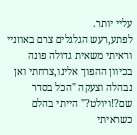עליי יותר.
לפתע,רעש הגלגלים צרם באוזניי וראיתי משאית גדולה פונה בכיוון ההפוך אלינו,צרחתי ואן נבהלה וצעקה "הכל בסדר שם?!ויולט?" הייתי בהלם כשראיתי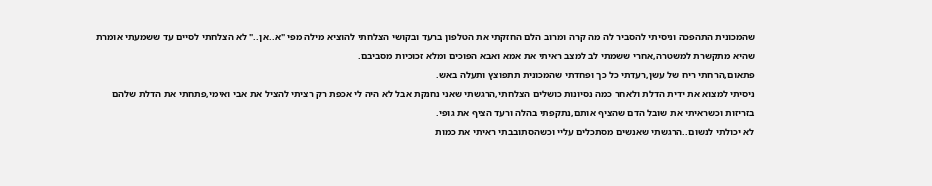שהמכונית התהפכה וניסיתי להסביר לה מה קרה ומרוב הלם החזקתי את הטלפון ברעד ובקושי הצלחתי להוציא מילה מפי "א..אן.." לא הצלחתי לסיים עד ששמעתי אומרת שהיא מתקשרת למשטרה,אחרי ששמתי לב למצב ראיתי את אמא ואבא הפוכים ומלא זכוכיות מסביבם.
פתאום,הרחתי ריח של עשן,רעדתי כל כך ופחדתי שהמכונית תתפוצץ ותעלה באש.
ניסיתי למצוא את ידית הדלת ולאחר כמה נסיונות כושלים הצלחתי,הרגשתי שאני נחנקת אבל לא היה לי אכפת רק רציתי להציל את אבי ואימי,פתחתי את הדלת שלהם בזריזות וכשראיתי את שובל הדם שהציף אותם,נתקפתי בהלה ורעד הציף את גופי.
לא יכולתי לנשום..הרגשתי שאנשים מסתכלים עליי וכשהסתובבתי ראיתי את כמות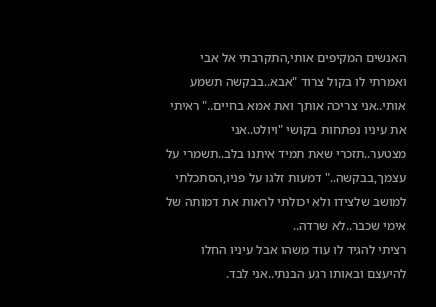האנשים המקיפים אותי,התקרבתי אל אבי ואמרתי לו בקול צרוד "אבא..בבקשה תשמע אותי..אני צריכה אותך ואת אמא בחיים.." ראיתי את עיניו נפתחות בקושי "ויולט..אני מצטער..תזכרי שאת תמיד איתנו בלב..תשמרי על עצמך,בבקשה.." דמעות זלגו על פניו,הסתכלתי למושב שלצידו ולא יכולתי לראות את דמותה של אימי שכבר..לא שרדה..
רציתי להגיד לו עוד משהו אבל עיניו החלו להיעצם ובאותו רגע הבנתי..אני לבד.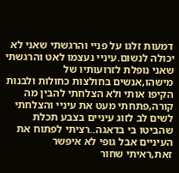דמעות זלגו על פניי והרגשתי שאני לא יכולה לנשום.עיניי נעצמו לאט והרגשתי שאני נופלת לזרועותיו של מישהו,אנשים בחולצות כחולות ולבנות הקיפו אותי ולא הצלחתי להבין מה קורה,פתחתי מעט את עיניי והצלחתי לשים לב לזוג עיניים בצבע תכלת שהביטו בי בדאגה..רציתי לפתוח את העיניים אבל גופי לא איפשר זאת,ראיתי שחור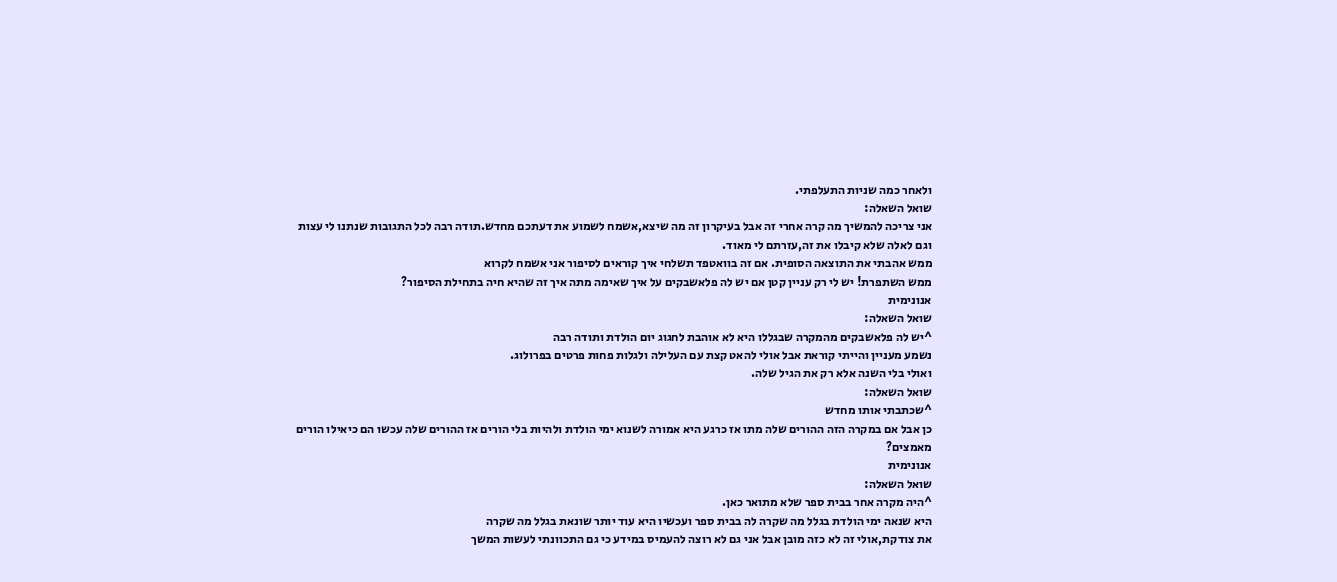ולאחר כמה שניות התעלפתי.
שואל השאלה:
אני צריכה להמשיך מה קרה אחרי זה אבל בעיקרון זה מה שיצא,אשמח לשמוע את דעתכם מחדש.תודה רבה לכל התגובות שנתנו לי עצות וגם לאלה שלא קיבלו את זה,עזרתם לי מאוד.
ממש אהבתי את התוצאה הסופית. אם זה בוואטפד תשלחי איך קוראים לסיפור אני אשמח לקרוא
ממש השתפרת! יש לי רק עניין קטן אם יש לה פלאשבקים על איך שאימה מתה איך זה שהיא חיה בתחילת הסיפור?
אנונימית
שואל השאלה:
^יש לה פלאשבקים מהמקרה שבגללו היא לא אוהבת לחגוג יום הולדת ותודה רבה
נשמע מעניין והייתי קוראת אבל אולי להאט קצת עם העלילה ולגלות פחות פרטים בפרולוג.
ואולי בלי השנה אלא רק את הגיל שלה.
שואל השאלה:
^שכתבתי אותו מחדש
כן אבל אם במקרה הזה ההורים שלה מתו אז כרגע היא אמורה לשנוא ימי הולדת ולהיות בלי הורים אז ההורים שלה עכשו הם כיאילו הורים מאמצים?
אנונימית
שואל השאלה:
^היה מקרה אחר בבית ספר שלא מתואר כאן.
היא שנאה ימי הולדת בגלל מה שקרה לה בבית ספר ועכשיו היא עוד יותר שונאת בגלל מה שקרה
את צודקת,אולי זה לא כזה מובן אבל אני גם לא רוצה להעמיס במידע כי גם התכוונתי לעשות המשך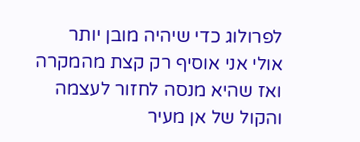לפרולוג כדי שיהיה מובן יותר
אולי אני אוסיף רק קצת מהמקרה ואז שהיא מנסה לחזור לעצמה והקול של אן מעיר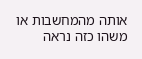אותה מהמחשבות או משהו כזה נראה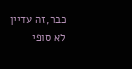כבר,זה עדיין לא סופי